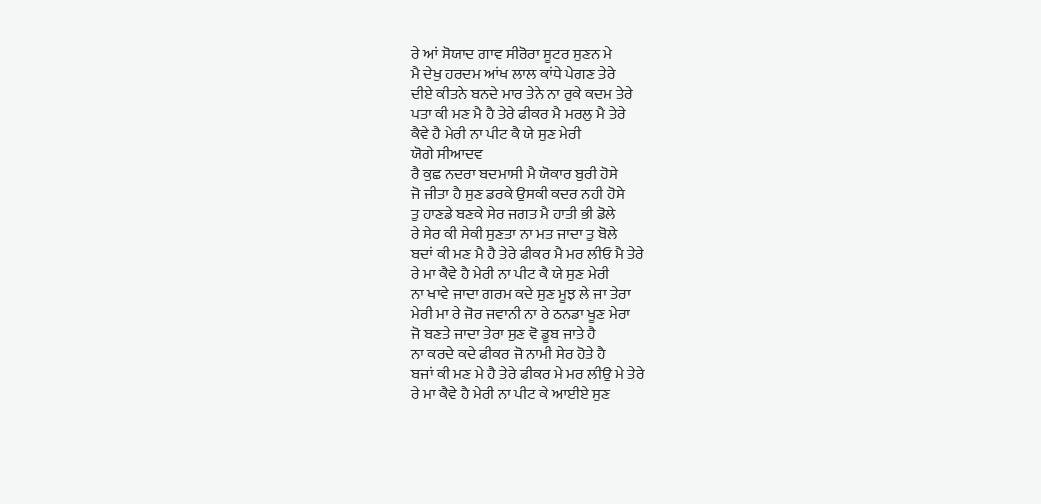ਰੇ ਆਂ ਸੋਯਾਦ ਗਾਵ ਸੀਰੋਰਾ ਸੂਟਰ ਸੁਣਨ ਮੇ
ਮੈ ਦੇਖੁ ਹਰਦਮ ਆਂਖ ਲਾਲ ਕਾਂਧੇ ਪੇਗਣ ਤੇਰੇ
ਦੀਏ ਕੀਤਨੇ ਬਨਦੇ ਮਾਰ ਤੇਨੇ ਨਾ ਰੁਕੇ ਕਦਮ ਤੇਰੇ
ਪਤਾ ਕੀ ਮਣ ਮੈ ਹੈ ਤੇਰੇ ਫੀਕਰ ਮੈ ਮਰਲੁ ਮੈ ਤੇਰੇ
ਕੈਵੇ ਹੈ ਮੇਰੀ ਨਾ ਪੀਟ ਕੈ ਯੇ ਸੁਣ ਮੇਰੀ
ਯੋਗੇ ਸੀਆਦਵ
ਰੈ ਕੁਛ ਨਦਰਾ ਬਦਮਾਸੀ ਮੈ ਯੋਕਾਰ ਬੁਰੀ ਹੋਸੇ
ਜੋ ਜੀਤਾ ਹੈ ਸੁਣ ਡਰਕੇ ਉਸਕੀ ਕਦਰ ਨਹੀ ਹੋਸੇ
ਤੁ ਹਾਣਡੇ ਬਣਕੇ ਸੇਰ ਜਗਤ ਮੈ ਹਾਤੀ ਭੀ ਡੋਲੇ
ਰੇ ਸੇਰ ਕੀ ਸੇਕੀ ਸੁਣਤਾ ਨਾ ਮਤ ਜਾਦਾ ਤੁ ਬੋਲੇ
ਬਦਾਂ ਕੀ ਮਣ ਮੈ ਹੈ ਤੇਰੇ ਫੀਕਰ ਮੈ ਮਰ ਲੀਓ ਮੈ ਤੇਰੇ
ਰੇ ਮਾ ਕੈਵੇ ਹੈ ਮੇਰੀ ਨਾ ਪੀਟ ਕੈ ਯੇ ਸੁਣ ਮੇਰੀ
ਨਾ ਖਾਵੇ ਜਾਦਾ ਗਰਮ ਕਦੇ ਸੁਣ ਮੂਝ ਲੇ ਜਾ ਤੇਰਾ
ਮੇਰੀ ਮਾ ਰੇ ਜੋਰ ਜਵਾਨੀ ਨਾ ਰੇ ਠਨਡਾ ਖੂਣ ਮੇਰਾ
ਜੋ ਬਣਤੇ ਜਾਦਾ ਤੇਰਾ ਸੁਣ ਵੋ ਡੂਬ ਜਾਤੇ ਹੈ
ਨਾ ਕਰਦੇ ਕਦੇ ਫੀਕਰ ਜੋ ਨਾਮੀ ਸੇਰ ਹੋਤੇ ਹੈ
ਬਜਾਂ ਕੀ ਮਣ ਮੇ ਹੈ ਤੇਰੇ ਫੀਕਰ ਮੇ ਮਰ ਲੀਉ ਮੇ ਤੇਰੇ
ਰੇ ਮਾ ਕੈਵੇ ਹੈ ਮੇਰੀ ਨਾ ਪੀਟ ਕੇ ਆਈਏ ਸੁਣ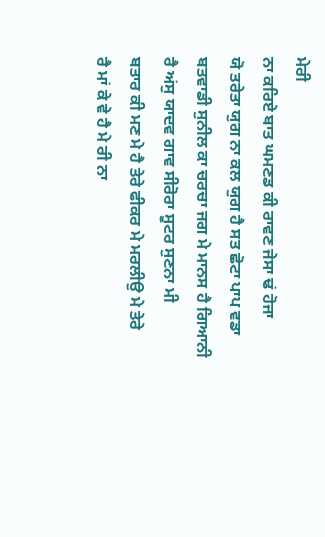ਮੇਰੀ
ਨਾ ਕਰਿਏ ਬਾਤ ਘਮਣਡ ਕੀ ਰਾਵਣ ਜੇਸਾ ਢਂ ਹੋਜਾ
ਯੋ ਤਰੇਤਾ ਯੁਗ ਨਾ ਕਲ ਯੁਗ ਹੈ ਸਤ ਛੋਟਾ ਪਾਪ ਵਡਾ
ਬਤਵਾਡੀ ਸੁਨੀਲ ਕਾ ਚਰਚਾ ਜਗ ਮੇ ਮਾਨਸ ਹੈ ਗਿਆਨੀ
ਰੈ ਅਂਸੁ ਯਾਦਵ ਗਾਵ ਸੀਰੋਰਾ ਸੂਟਰ ਸੁਣਨਾ ਮੀ
ਬਤਾਰ ਕੀ ਮਣ ਮੇ ਹੈ ਤੇਰੇ ਫੀਕਰ ਮੇ ਮਰਲੀਉ ਮੇ ਤੇਰੇ
ਰੈ ਮਾਂ ਕੇ ਵੇ ਹੈ ਮੇ ਰੀ ਨਾ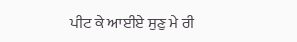ਪੀਟ ਕੇ ਆਈਏ ਸੁਣੁ ਮੇ ਰੀ